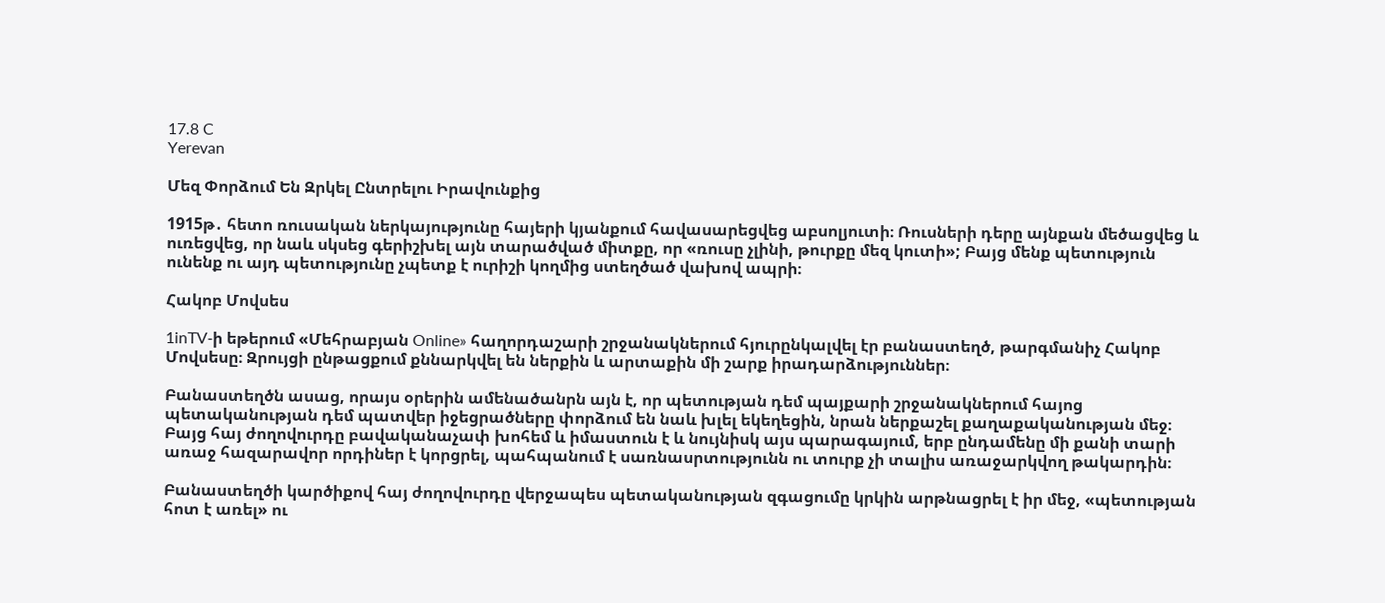17.8 C
Yerevan

Մեզ Փորձում Են Զրկել Ընտրելու Իրավունքից

1915թ․ հետո ռուսական ներկայությունը հայերի կյանքում հավասարեցվեց աբսոլյուտի։ Ռուսների դերը այնքան մեծացվեց և ուռեցվեց, որ նաև սկսեց գերիշխել այն տարածված միտքը, որ «ռուսը չլինի, թուրքը մեզ կուտի»; Բայց մենք պետություն ունենք ու այդ պետությունը չպետք է ուրիշի կողմից ստեղծած վախով ապրի։

Հակոբ Մովսես

1inTV‑ի եթերում «Մեհրաբյան Online» հաղորդաշարի շրջանակներում հյուրընկալվել էր բանաստեղծ, թարգմանիչ Հակոբ Մովսեսը։ Զրույցի ընթացքում քննարկվել են ներքին և արտաքին մի շարք իրադարձություններ։

Բանաստեղծն ասաց, որայս օրերին ամենածանրն այն է, որ պետության դեմ պայքարի շրջանակներում հայոց պետականության դեմ պատվեր իջեցրածները փորձում են նաև խլել եկեղեցին, նրան ներքաշել քաղաքականության մեջ։ Բայց հայ ժողովուրդը բավականաչափ խոհեմ և իմաստուն է և նույնիսկ այս պարագայում, երբ ընդամենը մի քանի տարի առաջ հազարավոր որդիներ է կորցրել, պահպանում է սառնասրտությունն ու տուրք չի տալիս առաջարկվող թակարդին։

Բանաստեղծի կարծիքով հայ ժողովուրդը վերջապես պետականության զգացումը կրկին արթնացրել է իր մեջ, «պետության հոտ է առել» ու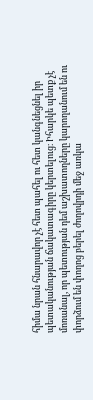հիմա նրան հնարավոր չէ հետ պահել ու հետ կանգնեցնել իր պետականության ճակատագիրը կերտելուց։ Իհարկե պետք չէ մոռանալ, որ պետության դեմ աշխատողները կարողանում են ու փորձում են փողոց բերել ժողովրդի մեջ առկա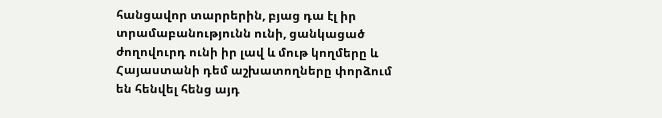հանցավոր տարրերին, բյաց դա էլ իր տրամաբանությունն ունի, ցանկացած ժողովուրդ ունի իր լավ և մութ կողմերը և Հայաստանի դեմ աշխատողները փորձում են հենվել հենց այդ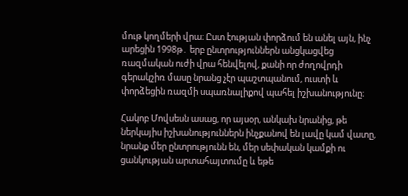մութ կողմերի վրա։ Ըստ էության փորձում են անել այն, ինչ արեցին 1998թ․ երբ ընտրություններն անցկացվեց ռազմական ուժի վրա հենվելով, քանի որ ժողովրդի գերակշիռ մասը նրանց չէր պաշտպանում, ուստի և փորձեցին ռազմի սպառնալիքով պահել իշխանությունը։

Հակոբ Մովսեսն ասաց, որ այսօր, անկախ նրանից, թե ներկայիս իշխանություններն ինչքանով են լավը կամ վատը, նրանք մեր ընտրությունն են, մեր սեփական կամքի ու ցանկության արտահայտումը և եթե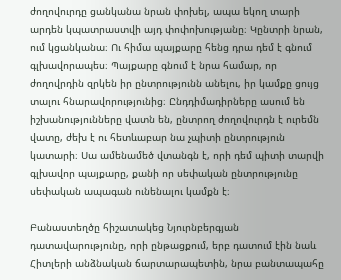ժողովուրդը ցանկանա նրան փոխել, ապա եկող տարի արդեն կպատրաստվի այդ փոփոխությանը։ Կընտրի նրան, ում կցանկանա։ Ու հիմա պայքարը հենց դրա դեմ է գնում գլխավորապես։ Պայքարը գնում է նրա համար, որ ժողովրդին զրկեն իր ընտրությունն անելու, իր կամքը ցույց տալու հնարավորությունից։ Ընդդիմադիրները ասում են իշխանությունները վատն են, ընտրող ժողովուրդն է ուրեմն վատը, ժեխ է ու հետևաբար նա չպիտի ընտրություն կատարի։ Սա ամենամեծ վտանգն է, որի դեմ պիտի տարվի գլխավոր պայքարը, քանի որ սեփական ընտրությունը սեփական ապագան ունենալու կամքն է։

Բանաստեղծը հիշատակեց Նյուրնբերգյան դատավարությունը, որի ընթացքում, երբ դատում էին նաև Հիտլերի անձնական ճարտարապետին, նրա բանտապահը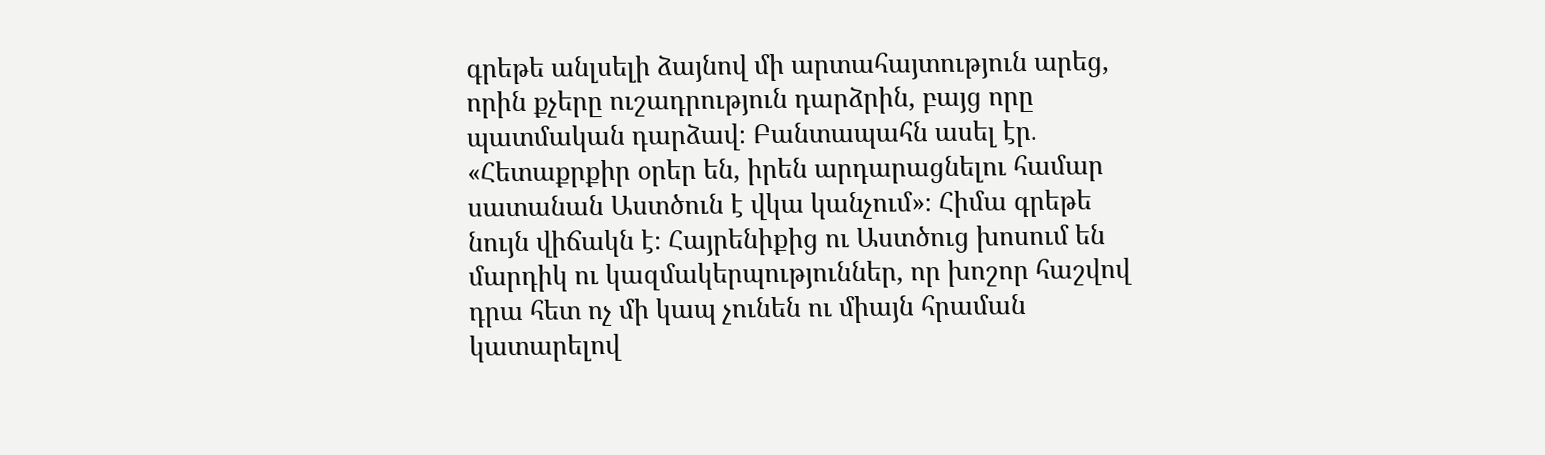գրեթե անլսելի ձայնով մի արտահայտություն արեց, որին քչերը ուշադրություն դարձրին, բայց որը պատմական դարձավ։ Բանտապահն ասել էր․ «Հետաքրքիր օրեր են, իրեն արդարացնելու համար սատանան Աստծուն է վկա կանչում»։ Հիմա գրեթե նույն վիճակն է։ Հայրենիքից ու Աստծուց խոսում են մարդիկ ու կազմակերպություններ, որ խոշոր հաշվով դրա հետ ոչ մի կապ չունեն ու միայն հրաման կատարելով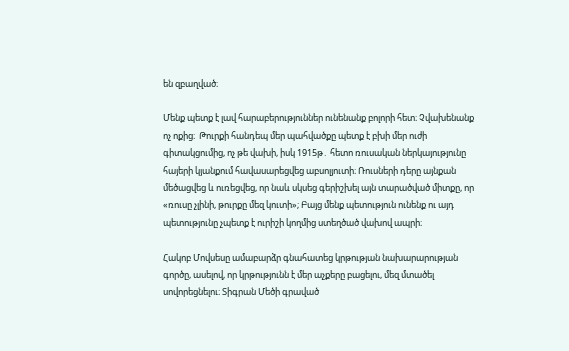են զբաղված։

Մենք պետք է լավ հարաբերություններ ունենանք բոլորի հետ։ Չվախենանք ոչ ոքից։  Թուրքի հանդեպ մեր պահվածքը պետք է բխի մեր ուժի գիտակցումից, ոչ թե վախի, իսկ 1915թ․ հետո ռուսական ներկայությունը հայերի կյանքում հավասարեցվեց աբսոլյուտի։ Ռուսների դերը այնքան մեծացվեց և ուռեցվեց, որ նաև սկսեց գերիշխել այն տարածված միտքը, որ «ռուսը չլինի, թուրքը մեզ կուտի»; Բայց մենք պետություն ունենք ու այդ պետությունը չպետք է ուրիշի կողմից ստեղծած վախով ապրի։

Հակոբ Մովսեսը ամաբարձր գնահատեց կրթության նախարարության գործը, ասելով, որ կրթությունն է մեր աչքերը բացելու, մեզ մտածել սովորեցնելու։ Տիգրան Մեծի գրաված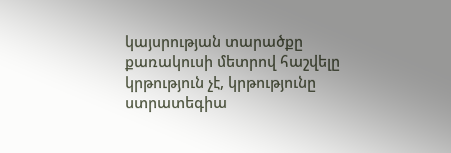կայսրության տարածքը քառակուսի մետրով հաշվելը կրթություն չէ, կրթությունը ստրատեգիա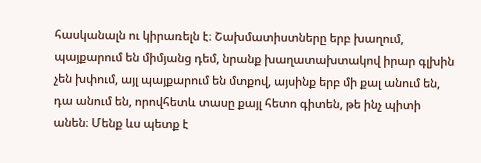հասկանալն ու կիրառելն է։ Շախմատիստները երբ խաղում, պայքարում են միմյանց դեմ, նրանք խաղատախտակով իրար գլխին չեն խփում, այլ պայքարում են մտքով, այսինք երբ մի քալ անում են, դա անում են, որովհետև տասը քայլ հետո գիտեն, թե ինչ պիտի անեն։ Մենք ևս պետք է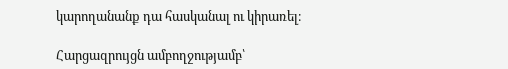կարողանանք դա հասկանալ ու կիրառել։

Հարցազրույցն ամբողջությամբ՝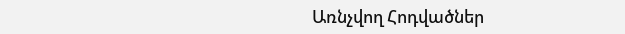Առնչվող Հոդվածներ